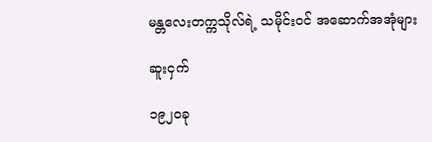မန္တလေးတက္ကသိုလ်ရဲ့ သမိုင်းဝင် အဆောက်အအုံများ

ဆူးငှက်

၁၉၂၀ခု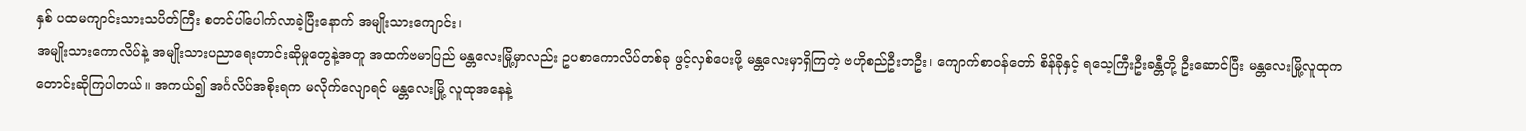နှစ် ပထမကျာင်းသားသပိတ်ကြီး စတင်ပါ်ပေါက်လာခဲ့ပြီးနောက် အမျိုးသားကျောင်း၊
အမျိုးသားကောလိပ်နဲ့ အမျိုးသားပညာရေးတာင်းဆိုမှုတွေနဲ့အတူ အထက်ဗမာပြည် မန္တလေးမြို့မှာလည်း ဥပစာကောလိပ်တစ်ခု ဖွင့်လှစ်ပေးဖို့ မန္တလေးမှာရှိကြတဲ့ ဗဟိုစည်ဦးဘဦး၊ ကျောက်စာဝန်တော် စိန်ခိုနှင့် ရသေ့ကြီးဦးခန္တီတို့ ဦးဆောင်ပြီး မန္တလေးမြို့လူထုက တောင်းဆိုကြပါတယ်။ အကယ်၍ အင်္ဂလိပ်အစိုးရက မလိုက်လျောရင် မန္တလေးမြို့ လူထုအနေနဲ့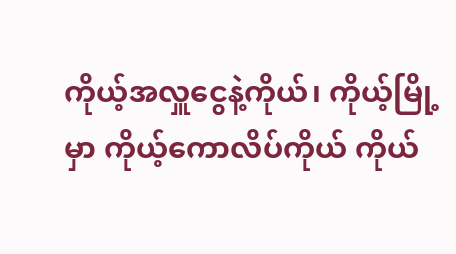ကိုယ့်အလှူငွေနဲ့ကိုယ်၊ ကိုယ့်မြို့မှာ ကိုယ့်ကောလိပ်ကိုယ် ကိုယ်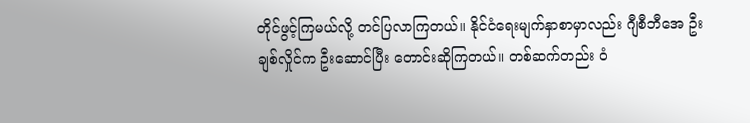တိုင်ဖွင့်ကြမယ်လို့ တင်ပြလာကြတယ်။ နိုင်ငံရေးမျက်နှာစာမှာလည်း ဂျီစီဘီအေ ဦးချစ်လှိုင်က ဦးဆောင်ပြီး တောင်းဆိုကြတယ်။ တစ်ဆက်တည်း ဝံ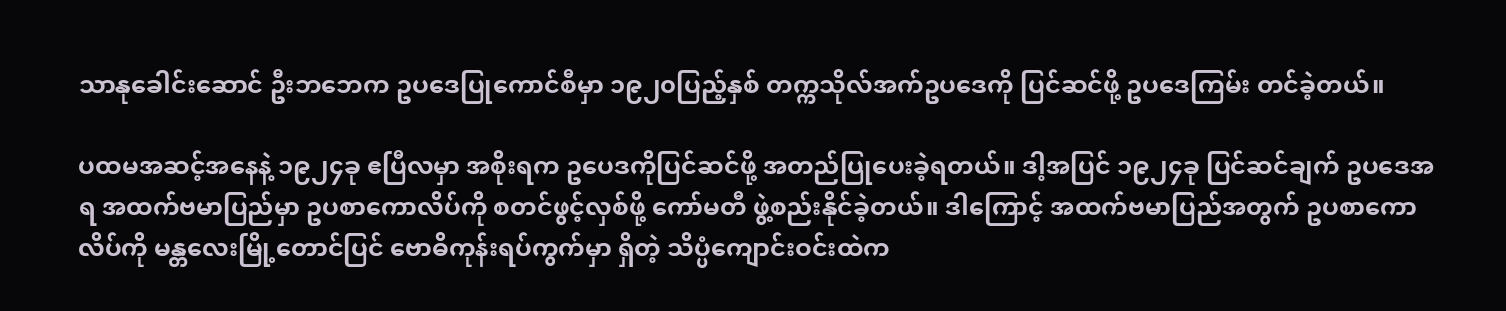သာနုခေါင်းဆောင် ဦးဘဘေက ဥပဒေပြုကောင်စီမှာ ၁၉၂၀ပြည့်နှစ် တက္ကသိုလ်အက်ဥပဒေကို ပြင်ဆင်ဖို့ ဥပဒေကြမ်း တင်ခဲ့တယ်။

ပထမအဆင့်အနေနဲ့ ၁၉၂၄ခု ဧပြီလမှာ အစိုးရက ဥပေဒကိုပြင်ဆင်ဖို့ အတည်ပြုပေးခဲ့ရတယ်။ ဒါ့အပြင် ၁၉၂၄ခု ပြင်ဆင်ချက် ဥပဒေအရ အထက်ဗမာပြည်မှာ ဥပစာကောလိပ်ကို စတင်ဖွင့်လှစ်ဖို့ ကော်မတီ ဖွဲ့စည်းနိုင်ခဲ့တယ်။ ဒါကြောင့် အထက်ဗမာပြည်အတွက် ဥပစာကောလိပ်ကို မန္တလေးမြို့တောင်ပြင် ဗောဓိကုန်းရပ်ကွက်မှာ ရှိတဲ့ သိပ္ပံကျောင်းဝင်းထဲက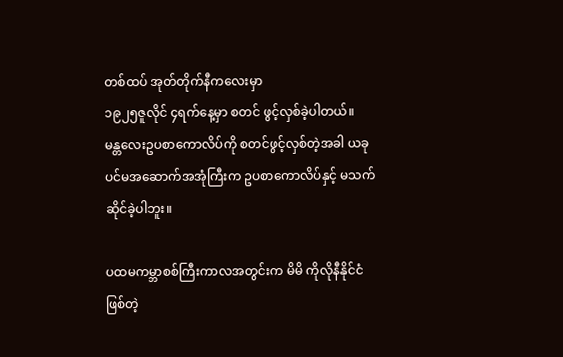တစ်ထပ် အုတ်တိုက်နီကလေးမှာ
၁၉၂၅ဇူလိုင် ၄ရက်နေ့မှာ စတင် ဖွင့်လှစ်ခဲ့ပါတယ်။
မန္တလေးဥပစာကောလိပ်ကို စတင်ဖွင့်လှစ်တဲ့အခါ ယခု ပင်မအဆောက်အအုံကြီးက ဥပစာကောလိပ်နှင့် မသက်ဆိုင်ခဲ့ပါဘူး။

ပထမကမ္ဘာစစ်ကြီးကာလအတွင်းက မိမိ ကိုလိုနီနိုင်ငံဖြစ်တဲ့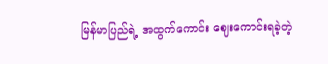မြန်မာပြည်ရဲ့ အထွက်ကောင်း ဈေးကောင်းရခဲ့တဲ့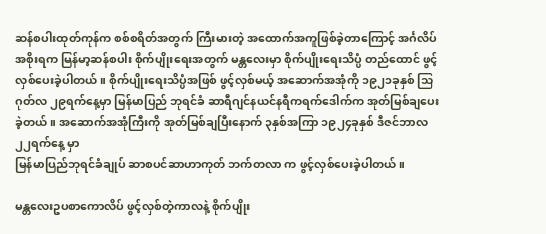ဆန်စပါးထုတ်ကုန်က စစ်စရိတ်အတွက် ကြီးမားတဲ့ အထောက်အကူဖြစ်ခဲ့တာကြောင့် အင်္ဂလိပ်အစိုးရက မြန်မာ့ဆန်စပါး စိုက်ပျိုးရေးအတွက် မန္တလေးမှာ စိုက်ပျိုးရေးသိပ္ပံ တည်ထောင် ဖွင့်လှစ်ပေးခဲ့ပါတယ်။ စိုက်ပျိုးရေးသိပ္ပံအဖြစ် ဖွင့်လှစ်မယ့် အဆောက်အအုံကို ၁၉၂၁ခုနှစ် သြဂုတ်လ ၂၉ရက်နေ့မှာ မြန်မာပြည် ဘုရင်ခံ ဆာရီဂျင်နယင်နရီကရက်ဒေါက်က အုတ်မြစ်ချပေးခဲ့တယ်။ အဆောက်အအုံကြီးကို အုတ်မြစ်ချပြီးနောက် ၃နှစ်အကြာ ၁၉၂၄ခုနှစ် ဒီဇင်ဘာလ ၂၂ရက်နေ့ မှာ
မြန်မာပြည်ဘုရင်ခံချုပ် ဆာစပင်ဆာဟာကုတ် ဘက်တလာ က ဖွင့်လှစ်ပေးခဲ့ပါတယ်။

မန္တလေးဥပစာကောလိပ် ဖွင့်လှစ်တဲ့ကာလနဲ့ စိုက်ပျိုး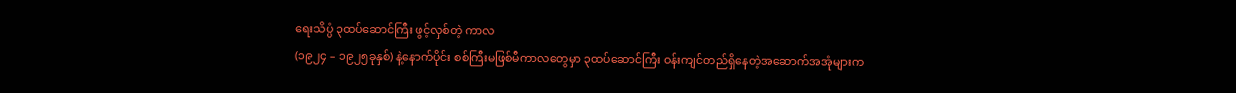ရေးသိပ္ပံ ၃ထပ်ဆောင်ကြီး ဖွင့်လှစ်တဲ့ ကာလ
(၁၉၂၄ – ၁၉၂၅ခုနှစ်) နဲ့နောက်ပိုင်း စစ်ကြီးမဖြစ်မီကာလတွေမှာ ၃ထပ်ဆောင်ကြီး ဝန်းကျင်တည်ရှိနေတဲ့အဆောက်အအုံများက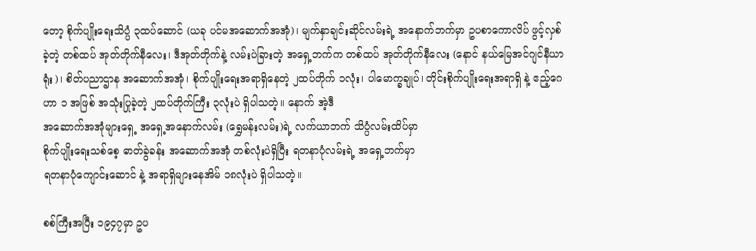တော့ စိုက်ပျိုးရေးသိပ္ပံ ၃ထပ်ဆောင် (ယခု ပင်မအဆောက်အအုံ)၊ မျက်နှာချင်းဆိုင်လမ်းရဲ့ အနောက်ဘက်မှာ ဥပစာကောလိပ် ဖွင့်လှစ်ခဲ့တဲ့ တစ်ထပ် အုတ်တိုက်နီလေး၊ ဒီအုတ်တိုက်နဲ့ လမ်းပဲခြားတဲ့ အရှေ့ဘက်က တစ်ထပ် အုတ်တိုက်နီလေး (နောင် နယ်မြေအင်ဂျင်နီယာရုံး)၊ စိတ်ပညာဌာန အဆောက်အအုံ၊ စိုက်ပျိုးရေးအရာရှိနေတဲ့ ၂ထပ်တိုက် ၁လုံး၊ ပါမောက္ခချုပ်၊ တိုင်းစိုက်ပျိုးရေးအရာရှိ နဲ့ ဧည့်ဂေဟာ ၁ အဖြစ် အသုံးပြုခဲ့တဲ့ ၂ထပ်တိုက်ကြီး ၃လုံးပဲ ရှိပါသတဲ့။ နောက် အဲ့ဒီ
အဆောက်အအုံများရှေ့ အရှေ့အနောက်လမ်း (ရွှေမန်းလမ်း)ရဲ့ လက်ယာဘက် သိပ္ပံလမ်းထိပ်မှာ
စိုက်ပျိုးရေးသစ်စေ့ ဓာတ်ခွဲခန်း အဆောက်အအုံ တစ်လုံးပဲရှိပြီး ရတနာပုံလမ်းရဲ့ အရှေ့ဘက်မှာ
ရတနာပုံကျောင်းဆောင် နဲ့ အရာရှိများနေအိမ် ၁၈လုံးပဲ ရှိပါသတဲ့။

စစ်ကြီးအပြီး ၁၉၄၇မှာ ဥပ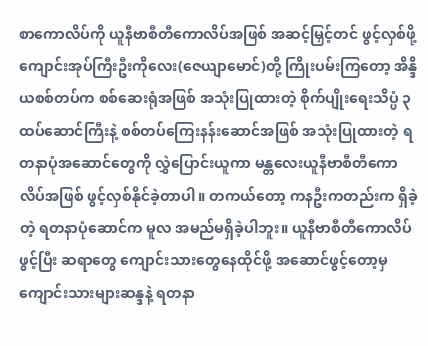စာကောလိပ်ကို ယူနီဗာစီတီကောလိပ်အဖြစ် အဆင့်မြှင့်တင် ဖွင့်လှစ်ဖို့ ကျောင်းအုပ်ကြီးဦးကိုလေး(ဇေယျာမောင်)တို့ ကြိုးပမ်းကြတော့ အိန္ဒိယစစ်တပ်က စစ်ဆေးရုံအဖြစ် အသုံးပြုထားတဲ့ စိုက်ပျိုးရေးသိပ္ပံ ၃ထပ်ဆောင်ကြီးနဲ့ စစ်တပ်ကြေးနန်းဆောင်အဖြစ် အသုံးပြုထားတဲ့ ရတနာပုံအဆောင်တွေကို လွှဲပြောင်းယူကာ မန္တလေးယူနီဗာစီတီကောလိပ်အဖြစ် ဖွင့်လှစ်နိုင်ခဲ့တာပါ။ တကယ်တော့ ကနဦးကတည်းက ရှိခဲ့တဲ့ ရတနာပုံဆောင်က မူလ အမည်မရှိခဲ့ပါဘူး။ ယူနီဗာစီတီကောလိပ်ဖွင့်ပြီး ဆရာတွေ ကျောင်းသားတွေနေထိုင်ဖို့ အဆောင်ဖွင့်တော့မှ ကျောင်းသားများဆန္ဒနဲ့ ရတနာ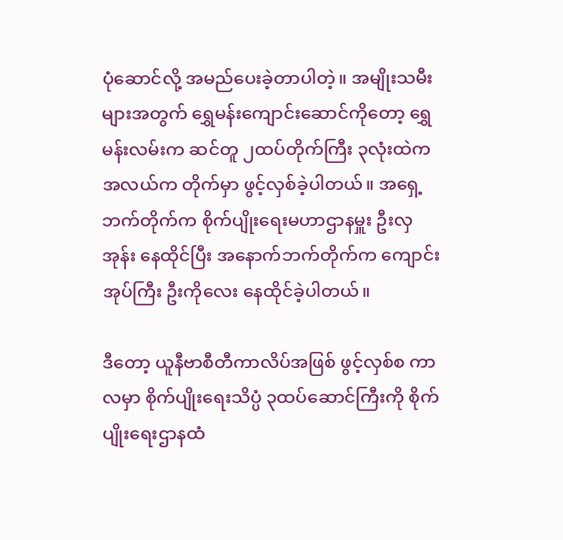ပုံဆောင်လို့ အမည်ပေးခဲ့တာပါတဲ့။ အမျိုးသမီးများအတွက် ရွှေမန်းကျောင်းဆောင်ကိုတော့ ရွှေမန်းလမ်းက ဆင်တူ ၂ထပ်တိုက်ကြီး ၃လုံးထဲက အလယ်က တိုက်မှာ ဖွင့်လှစ်ခဲ့ပါတယ်။ အရှေ့ဘက်တိုက်က စိုက်ပျိုးရေးမဟာဌာနမှူး ဦးလှအုန်း နေထိုင်ပြီး အနောက်ဘက်တိုက်က ကျောင်းအုပ်ကြီး ဦးကိုလေး နေထိုင်ခဲ့ပါတယ်။

ဒီတော့ ယူနီဗာစီတီကာလိပ်အဖြစ် ဖွင့်လှစ်စ ကာလမှာ စိုက်ပျိုးရေးသိပ္ပံ ၃ထပ်ဆောင်ကြီးကို စိုက်ပျိုးရေးဌာနထံ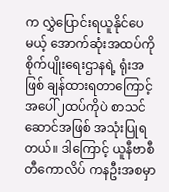က လွှဲပြောင်းရယူနိုင်ပေမယ့် အောက်ဆုံးအထပ်ကို စိုက်ပျိုးရေးဌာနရဲ့ ရုံးအဖြစ် ချန်ထားရတာကြောင့် အပေါ်၂ထပ်ကိုပဲ စာသင်ဆောင်အဖြစ် အသုံးပြုရတယ်။ ဒါကြောင့် ယူနီဗာစီတီကောလိပ် ကနဦးအစမှာ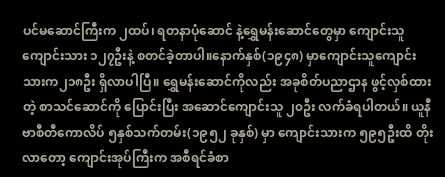ပင်မဆောင်ကြီးက ၂ထပ်၊ ရတနာပုံဆောင် နဲ့ရွှေမန်းဆောင်တွေမှာ ကျောင်းသူကျောင်းသား ၁၂၇ဦးနဲ့ စတင်ခဲ့တာပါ။နောက်နှစ်(၁၉၄၈) မှာကျောင်းသူကျောင်းသားက၂၁၈ဦး ရှိလာပါပြီ။ ရွှေမန်းဆောင်ကိုလည်း အခုစိတ်ပညာဌာန ဖွင့်လှစ်ထားတဲ့ စာသင်ဆောင်ကို ပြောင်းပြီး အဆောင်ကျောင်းသူ ၂၀ဦး လက်ခံရပါတယ်။ ယူနီဗာစီတီကောလိပ် ၅နှစ်သက်တမ်း(၁၉၅၂ ခုနှစ်) မှာ ကျောင်းသားက ၅၉၅ဦးထိ တိုးလာတော့ ကျောင်းအုပ်ကြီးက အစီရင်ခံစာ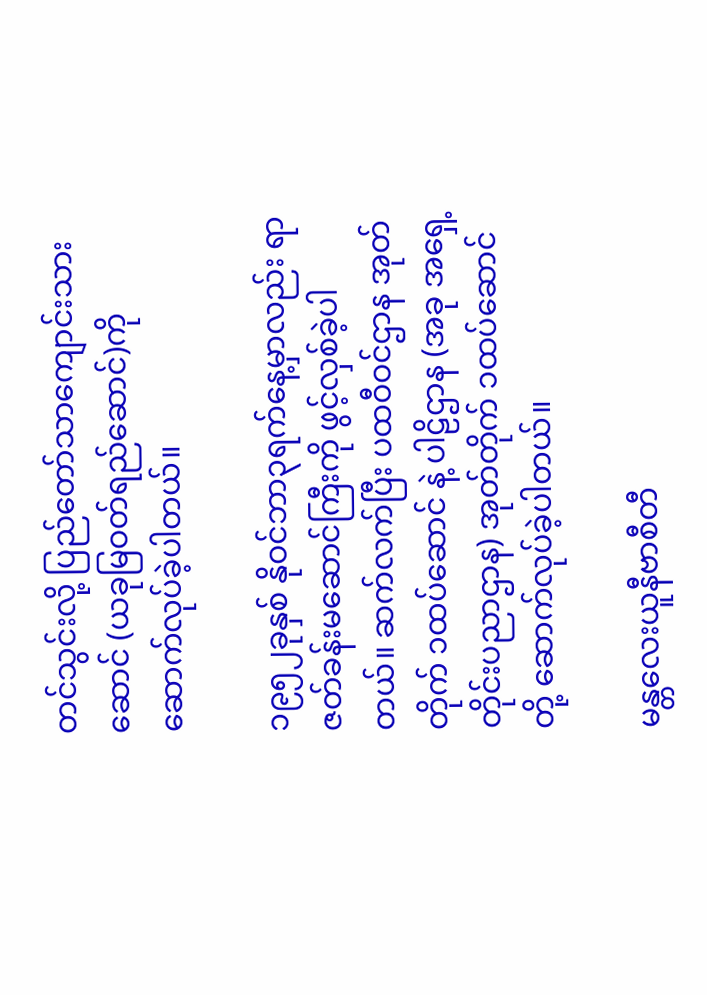တင်သွင်းလို့ ပြည်တော်သာကျောင်းသားဆောင် (ယခုမြဝတ်ရည်ဆောင်)ကို ဆောက်လုပ်ခဲ့ပါတယ်။

၁၉၅၂ခုနှစ် နိုဝင်ဘာ၃ရက်နေ့မှာလည်း ရာဇတ်ခန်းမဆောင်ကြီးကို ဖွင့်လှစ်ခဲ့ပါတယ်။ ဆက်လက်ပြီး ပထဝီဝင်ဌာန အုတ်တိုက် ၁ထပ်ဆောင် နဲ့ ပါဠိဌာန (အခု အရှေ့တိုင်းပညာဌာန) အုတ်တိုက် ၁ထပ်ဆောင်တို့ ဆောက်လုပ်ခဲ့ပါတယ်။

မန္တလေးယူနီဗာစီတီ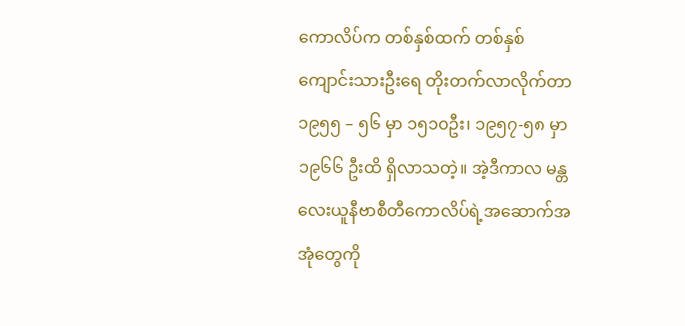ကောလိပ်က တစ်နှစ်ထက် တစ်နှစ် ကျောင်းသားဦးရေ တိုးတက်လာလိုက်တာ ၁၉၅၅ – ၅၆ မှာ ၁၅၁၀ဦး၊ ၁၉၅၇-၅၈ မှာ ၁၉၆၆ ဦးထိ ရှိလာသတဲ့။ အဲ့ဒီကာလ မန္တလေးယူနီဗာစီတီကောလိပ်ရဲ့အဆောက်အအုံတွေကို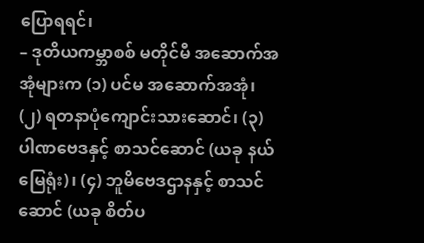ပြောရရင်၊
– ဒုတိယကမ္ဘာစစ် မတိုင်မီ အဆောက်အအုံများက (၁) ပင်မ အဆောက်အအုံ၊ (၂) ရတနာပုံကျောင်းသားဆောင်၊ (၃) ပါဏဗေဒနှင့် စာသင်ဆောင် (ယခု နယ်မြေရုံး)၊ (၄) ဘူမိဗေဒဌာနနှင့် စာသင်ဆောင် (ယခု စိတ်ပ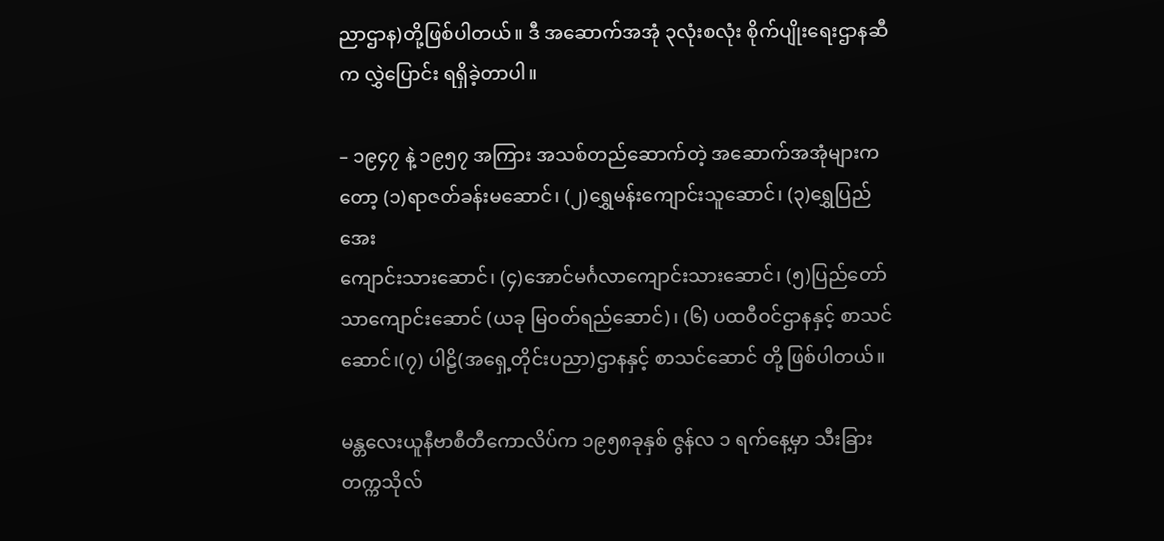ညာဌာန)တို့ဖြစ်ပါတယ်။ ဒီ အဆောက်အအုံ ၃လုံးစလုံး စိုက်ပျိုးရေးဌာနဆီက လွှဲပြောင်း ရရှိခဲ့တာပါ။

– ၁၉၄၇ နဲ့ ၁၉၅၇ အကြား အသစ်တည်ဆောက်တဲ့ အဆောက်အအုံများကတော့ (၁)ရာဇတ်ခန်းမဆောင်၊ (၂)ရွှေမန်းကျောင်းသူဆောင်၊ (၃)ရွှေပြည်အေး
ကျောင်းသားဆောင်၊ (၄)အောင်မင်္ဂလာကျောင်းသားဆောင်၊ (၅)ပြည်တော်သာကျောင်းဆောင် (ယခု မြဝတ်ရည်ဆောင်)၊ (၆) ပထဝီဝင်ဌာနနှင့် စာသင်ဆောင်၊(၇) ပါဠိ(အရှေ့တိုင်းပညာ)ဌာနနှင့် စာသင်ဆောင် တို့ ဖြစ်ပါတယ်။

မန္တလေးယူနီဗာစီတီကောလိပ်က ၁၉၅၈ခုနှစ် ဇွန်လ ၁ ရက်နေ့မှာ သီးခြားတက္ကသိုလ်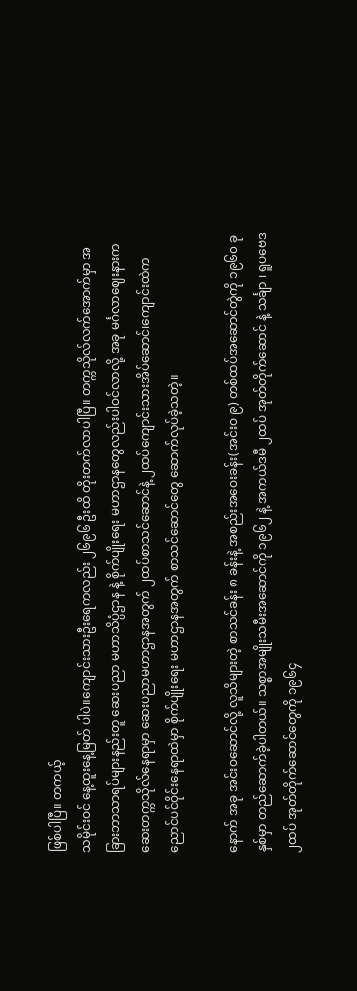ဖြစ်ပါပြီ။ တကယ့်
သမိုင်းဝင် နေ့ထူးနေ့မြတ် ပါပဲ။ကျောင်းသားဦးရေကလည်း ၂၆၉၆ ဦးထိ တိုးတက်လာပါပြီ။ တက္ကသိုလ်လက်အောက်မှာ အခြားဘာသာရပ်များနည်းတူ ဆေးပညာ မဟာသိပ္ပံဌာန နဲ့ စိုက်ပျိုးရေး မဟာဌာနတွေလည်းပါဝင်လာလို့ အခု မင်္ဂလာဈေးနားက ဆေးတက္ကသိုလ်နေရာမှာ ဆေးပညာမဟာဌာနအတွက် ၂ထပ်စာသင်ဆောင်နဲ့ ၂ထပ်ကျောင်းသားအိပ်ဆောင်၊ကျောင်းထဲက ညောင်ပင်ဝိုင်းနေရာထဲမှာ စိုက်ပျိုးရေး မဟာဌာနအတွက် စာသင်ဆောင်တွေ ဆောက်လုပ်ခဲ့သတဲ့။

နောက် အခု အင်းဝဆောင်လို့ လူသိများတဲ့ စာသင်ခန်း ၈ ခန်းနဲ့ အစည်းအဝေးခန်း(အင်းဝ ၉) တစ်ထပ်အဆောင်တွဲကို ၁၉၆၀ ခုနှစ်မှာ တည်ဆောက်ခဲ့ပါတယ်။ သစ္စာအမျိုးသမီးအဆောင်ကို ၁၉၆၂ နဲ့ အကယ်ဒမီ ၂ထပ် အုတ်တိုက်ဆောင် နဲ့ သင်္ချာ ၊ ရူပဗေဒ ၂ထပ် အုတ်တိုက်ဆောင်တွေကို ၁၉၆၄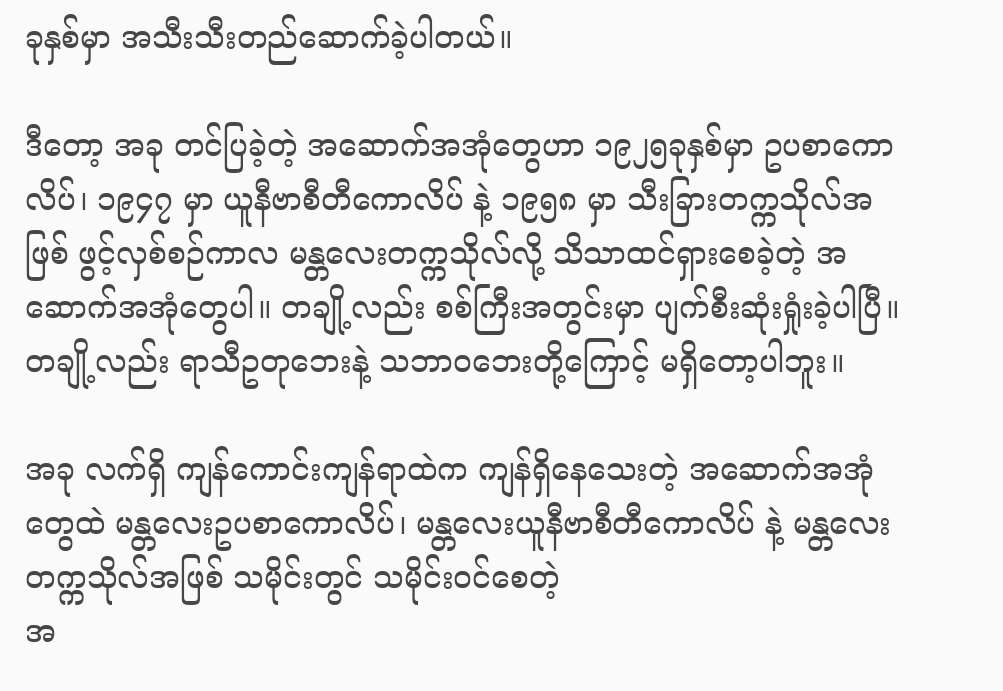ခုနှစ်မှာ အသီးသီးတည်ဆောက်ခဲ့ပါတယ်။

ဒီတော့ အခု တင်ပြခဲ့တဲ့ အဆောက်အအုံတွေဟာ ၁၉၂၅ခုနှစ်မှာ ဥပစာကောလိပ်၊ ၁၉၄၇ မှာ ယူနီဗာစီတီကောလိပ် နဲ့ ၁၉၅၈ မှာ သီးခြားတက္ကသိုလ်အဖြစ် ဖွင့်လှစ်စဉ်ကာလ မန္တလေးတက္ကသိုလ်လို့ သိသာထင်ရှားစေခဲ့တဲ့ အဆောက်အအုံတွေပါ။ တချို့လည်း စစ်ကြီးအတွင်းမှာ ပျက်စီးဆုံးရှုံးခဲ့ပါပြီ။ တချို့လည်း ရာသီဥတုဘေးနဲ့ သဘာဝဘေးတို့ကြောင့် မရှိတော့ပါဘူး။

အခု လက်ရှိ ကျန်ကောင်းကျန်ရာထဲက ကျန်ရှိနေသေးတဲ့ အဆောက်အအုံတွေထဲ မန္တလေးဥပစာကောလိပ်၊ မန္တလေးယူနီဗာစီတီကောလိပ် နဲ့ မန္တလေးတက္ကသိုလ်အဖြစ် သမိုင်းတွင် သမိုင်းဝင်စေတဲ့
အ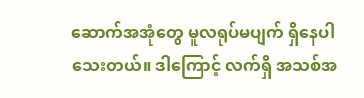ဆောက်အအုံတွေ မူလရုပ်မပျက် ရှိနေပါသေးတယ်။ ဒါကြောင့် လက်ရှိ အသစ်အ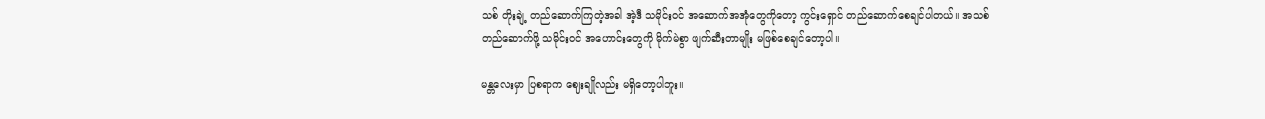သစ် တိုးချဲ့ တည်ဆောက်ကြတဲ့အခါ အဲ့ဒီ သမိုင်းဝင် အဆောက်အအုံတွေကိုတော့ ကွင်းရှောင် တည်ဆောက်စေချင်ပါတယ်။ အသစ်တည်ဆောက်ဖို့ သမိုင်းဝင် အဟောင်းတွေကို မိုက်မဲစွာ ဖျက်ဆီးတာမျိုး မဖြစ်စေချင်တော့ပါ။

မန္တလေးမှာ ပြစရာက ဈေးချိုလည်း မရှိတော့ပါဘူး။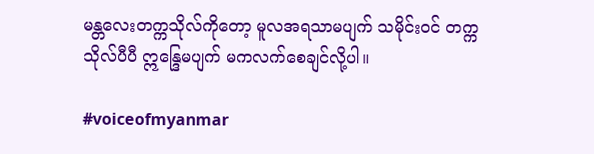မန္တလေးတက္ကသိုလ်ကိုတော့ မူလအရသာမပျက် သမိုင်းဝင် တက္ကသိုလ်ပီပီ ဣန္ဒြေမပျက် မကလက်စေချင်လို့ပါ။

#voiceofmyanmar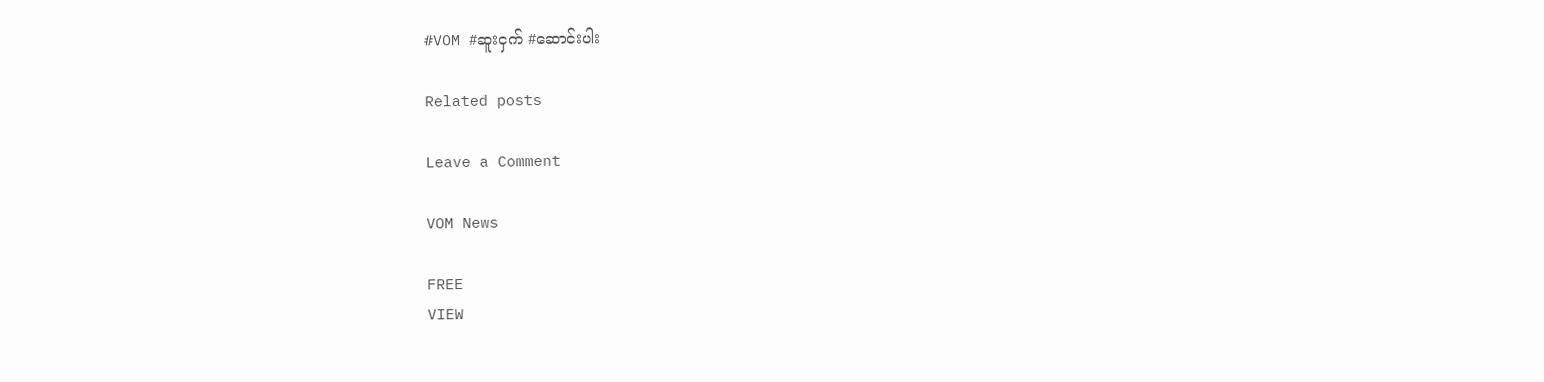#VOM #ဆူးငှက် #ဆောင်းပါး

Related posts

Leave a Comment

VOM News

FREE
VIEW